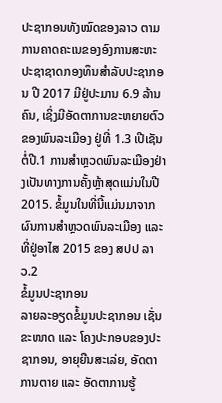ປະຊາກອນທັງໝົດຂອງລາວ ຕາມການຄາດຄະເນຂອງອົງການສະຫະປະຊາຊາດກອງທຶນສຳລັບປະຊາກອນ ປີ 2017 ມີຢູ່ປະມານ 6.9 ລ້ານຄົນ, ເຊິ່ງມີອັດຕາການຂະຫຍາຍຕົວຂອງພົນລະເມືອງ ຢູ່ທີ່ 1.3 ເປີເຊັນຕໍ່ປີ.1 ການສຳຫຼວດພົນລະເມືອງຢ່າງເປັນທາງການຄັ້ງຫຼ້າສຸດແມ່ນໃນປີ 2015. ຂໍ້ມູນໃນທີ່ນີ້ແມ່ນມາຈາກຜົນການສຳຫຼວດພົນລະເມືອງ ແລະ ທີ່ຢູ່ອາໄສ 2015 ຂອງ ສປປ ລາວ.2
ຂໍ້ມູນປະຊາກອນ
ລາຍລະອຽດຂໍ້ມູນປະຊາກອນ ເຊັ່ນ ຂະໜາດ ແລະ ໂຄງປະກອບຂອງປະຊາກອນ, ອາຍຸຍືນສະເລ່ຍ, ອັດຕາການຕາຍ ແລະ ອັດຕາການຮູ້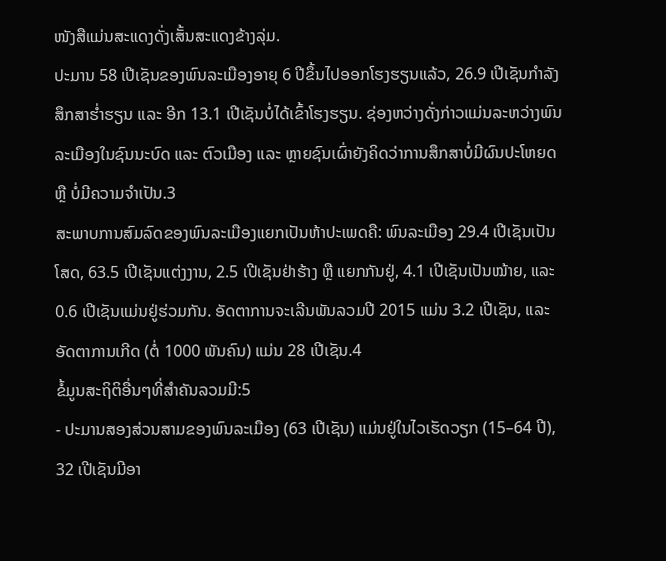ໜັງສືແມ່ນສະແດງດັ່ງເສັ້ນສະແດງຂ້າງລຸ່ມ.
ປະມານ 58 ເປີເຊັນຂອງພົນລະເມືອງອາຍຸ 6 ປີຂຶ້ນໄປອອກໂຮງຮຽນແລ້ວ, 26.9 ເປີເຊັນກຳລັງສຶກສາຮ່ຳຮຽນ ແລະ ອີກ 13.1 ເປີເຊັນບໍ່ໄດ້ເຂົ້າໂຮງຮຽນ. ຊ່ອງຫວ່າງດັ່ງກ່າວແມ່ນລະຫວ່າງພົນລະເມືອງໃນຊົນນະບົດ ແລະ ຕົວເມືອງ ແລະ ຫຼາຍຊົນເຜົ່າຍັງຄິດວ່າການສຶກສາບໍ່ມີຜົນປະໂຫຍດ ຫຼື ບໍ່ມີຄວາມຈຳເປັນ.3
ສະພາບການສົມລົດຂອງພົນລະເມືອງແຍກເປັນຫ້າປະເພດຄື: ພົນລະເມືອງ 29.4 ເປີເຊັນເປັນໂສດ, 63.5 ເປີເຊັນແຕ່ງງານ, 2.5 ເປີເຊັນຢ່າຮ້າງ ຫຼື ແຍກກັນຢູ່, 4.1 ເປີເຊັນເປັນໝ້າຍ, ແລະ 0.6 ເປີເຊັນແມ່ນຢູ່ຮ່ວມກັນ. ອັດຕາການຈະເລີນພັນລວມປີ 2015 ແມ່ນ 3.2 ເປີເຊັນ, ແລະ ອັດຕາການເກີດ (ຕໍ່ 1000 ພັນຄົນ) ແມ່ນ 28 ເປີເຊັນ.4
ຂໍ້ມູນສະຖິຕິອື່ນໆທີ່ສຳຄັນລວມມີ:5
- ປະມານສອງສ່ວນສາມຂອງພົນລະເມືອງ (63 ເປີເຊັນ) ແມ່ນຢູ່ໃນໄວເຮັດວຽກ (15–64 ປີ), 32 ເປີເຊັນມີອາ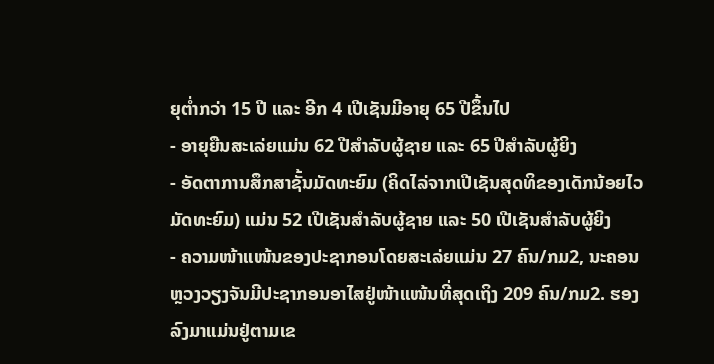ຍຸຕ່ຳກວ່າ 15 ປີ ແລະ ອີກ 4 ເປີເຊັນມີອາຍຸ 65 ປີຂຶ້ນໄປ
- ອາຍຸຍືນສະເລ່ຍແມ່ນ 62 ປີສຳລັບຜູ້ຊາຍ ແລະ 65 ປີສຳລັບຜູ້ຍິງ
- ອັດຕາການສຶກສາຊັ້ນມັດທະຍົມ (ຄິດໄລ່ຈາກເປີເຊັນສຸດທິຂອງເດັກນ້ອຍໄວມັດທະຍົມ) ແມ່ນ 52 ເປີເຊັນສຳລັບຜູ້ຊາຍ ແລະ 50 ເປີເຊັນສຳລັບຜູ້ຍິງ
- ຄວາມໜ້າແໜ້ນຂອງປະຊາກອນໂດຍສະເລ່ຍແມ່ນ 27 ຄົນ/ກມ2, ນະຄອນຫຼວງວຽງຈັນມີປະຊາກອນອາໄສຢູ່ໜ້າແໜ້ນທີ່ສຸດເຖິງ 209 ຄົນ/ກມ2. ຮອງລົງມາແມ່ນຢູ່ຕາມເຂ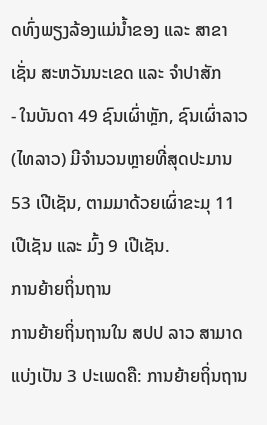ດທົ່ງພຽງລ້ອງແມ່ນ້ຳຂອງ ແລະ ສາຂາ ເຊັ່ນ ສະຫວັນນະເຂດ ແລະ ຈຳປາສັກ
- ໃນບັນດາ 49 ຊົນເຜົ່າຫຼັກ, ຊົນເຜົ່າລາວ (ໄທລາວ) ມີຈຳນວນຫຼາຍທີ່ສຸດປະມານ 53 ເປີເຊັນ, ຕາມມາດ້ວຍເຜົ່າຂະມຸ 11 ເປີເຊັນ ແລະ ມົ້ງ 9 ເປີເຊັນ.
ການຍ້າຍຖິ່ນຖານ
ການຍ້າຍຖິ່ນຖານໃນ ສປປ ລາວ ສາມາດແບ່ງເປັນ 3 ປະເພດຄື: ການຍ້າຍຖິ່ນຖານ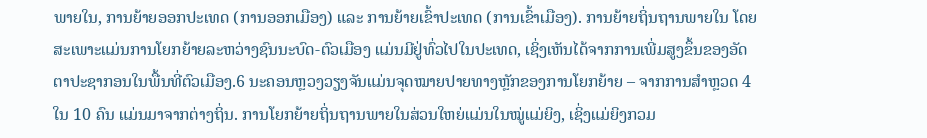ພາຍໃນ, ການຍ້າຍອອກປະເທດ (ການອອກເມືອງ) ແລະ ການຍ້າຍເຂົ້າປະເທດ (ການເຂົ້າເມືອງ). ການຍ້າຍຖິ່ນຖານພາຍໃນ ໂດຍສະເພາະແມ່ນການໂຍກຍ້າຍລະຫວ່າງຊົນນະບົດ-ຕົວເມືອງ ແມ່ນມີຢູ່ທົ່ວໄປໃນປະເທດ, ເຊິ່ງເຫັນໄດ້ຈາກການເພີ່ມສູງຂຶ້ນຂອງອັດຕາປະຊາກອນໃນພື້ນທີ່ຕົວເມືອງ.6 ນະຄອນຫຼວງວຽງຈັນແມ່ນຈຸດໝາຍປາຍທາງຫຼັກຂອງການໂຍກຍ້າຍ – ຈາກການສຳຫຼວດ 4 ໃນ 10 ຄົນ ແມ່ນມາຈາກຕ່າງຖິ່ນ. ການໂຍກຍ້າຍຖິ່ນຖານພາຍໃນສ່ວນໃຫຍ່ແມ່ນໃນໝູ່ແມ່ຍິງ, ເຊິ່ງແມ່ຍິງກວມ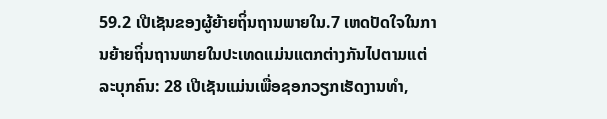59.2 ເປີເຊັນຂອງຜູ້ຍ້າຍຖິ່ນຖານພາຍໃນ.7 ເຫດປັດໃຈໃນການຍ້າຍຖິ່ນຖານພາຍໃນປະເທດແມ່ນແຕກຕ່າງກັນໄປຕາມແຕ່ລະບຸກຄົນ: 28 ເປີເຊັນແມ່ນເພື່ອຊອກວຽກເຮັດງານທຳ,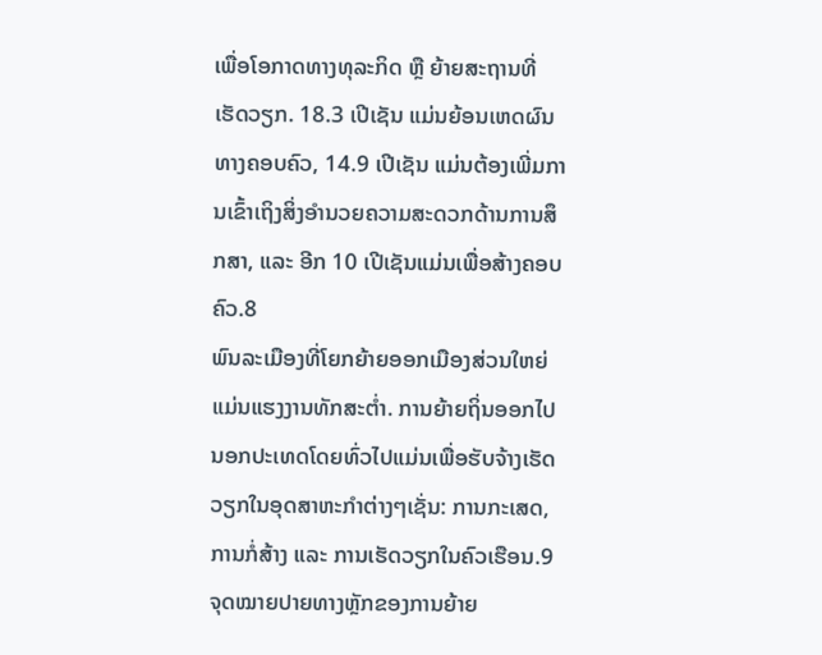ເພື່ອໂອກາດທາງທຸລະກິດ ຫຼື ຍ້າຍສະຖານທີ່ເຮັດວຽກ. 18.3 ເປີເຊັນ ແມ່ນຍ້ອນເຫດຜົນທາງຄອບຄົວ, 14.9 ເປີເຊັນ ແມ່ນຕ້ອງເພີ່ມການເຂົ້າເຖິງສິ່ງອຳນວຍຄວາມສະດວກດ້ານການສຶກສາ, ແລະ ອີກ 10 ເປີເຊັນແມ່ນເພື່ອສ້າງຄອບຄົວ.8
ພົນລະເມືອງທີ່ໂຍກຍ້າຍອອກເມືອງສ່ວນໃຫຍ່ແມ່ນແຮງງານທັກສະຕ່ຳ. ການຍ້າຍຖິ່ນອອກໄປນອກປະເທດໂດຍທົ່ວໄປແມ່ນເພື່ອຮັບຈ້າງເຮັດວຽກໃນອຸດສາຫະກຳຕ່າງໆເຊັ່ນ: ການກະເສດ, ການກໍ່ສ້າງ ແລະ ການເຮັດວຽກໃນຄົວເຮືອນ.9 ຈຸດໝາຍປາຍທາງຫຼັກຂອງການຍ້າຍ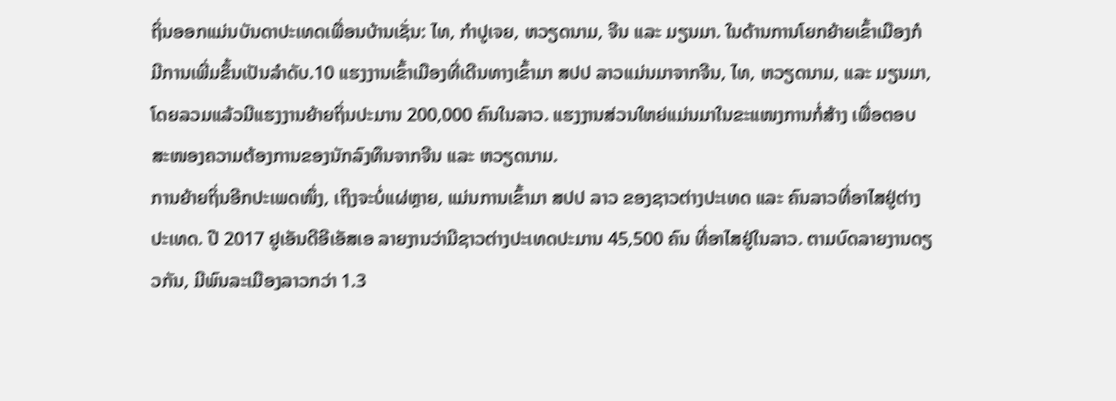ຖິ່ນອອກແມ່ນບັນດາປະເທດເພື່ອນບ້ານເຊັ່ນ: ໄທ, ກຳປູເຈຍ, ຫວຽດນາມ, ຈີນ ແລະ ມຽນມາ. ໃນດ້ານການໂຍກຍ້າຍເຂົ້າເມືອງກໍມີການເພີ່ມຂຶ້ນເປັນລຳດັບ.10 ແຮງງານເຂົ້າເມືອງທີ່ເດີນທາງເຂົ້າມາ ສປປ ລາວແມ່ນມາຈາກຈີນ, ໄທ, ຫວຽດນາມ, ແລະ ມຽນມາ, ໂດຍລວມແລ້ວມີແຮງງານຍ້າຍຖິ່ນປະມານ 200,000 ຄົນໃນລາວ. ແຮງງານສ່ວນໃຫຍ່ແມ່ນມາໃນຂະແໜງການກໍ່ສ້າງ ເພື່ອຕອບສະໜອງຄວາມຕ້ອງການຂອງນັກລົງທຶນຈາກຈີນ ແລະ ຫວຽດນາມ.
ການຍ້າຍຖິ່ນອີກປະເພດໜຶ່ງ, ເຖິງຈະບໍ່ແຜ່ຫຼາຍ, ແມ່ນການເຂົ້າມາ ສປປ ລາວ ຂອງຊາວຕ່າງປະເທດ ແລະ ຄົນລາວທີ່ອາໄສຢູ່ຕ່າງປະເທດ. ປີ 2017 ຢູເອັນດີອີເອັສເອ ລາຍງານວ່າມີຊາວຕ່າງປະເທດປະມານ 45,500 ຄົນ ທີ່ອາໄສຢູ່ໃນລາວ. ຕາມບົດລາຍງານດຽວກັນ, ມີພົນລະເມືອງລາວກວ່າ 1.3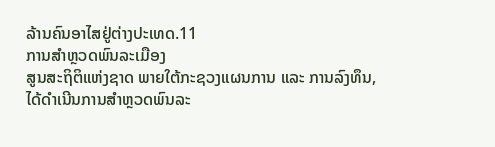ລ້ານຄົນອາໄສຢູ່ຕ່າງປະເທດ.11
ການສຳຫຼວດພົນລະເມືອງ
ສູນສະຖິຕິແຫ່ງຊາດ ພາຍໃຕ້ກະຊວງແຜນການ ແລະ ການລົງທຶນ, ໄດ້ດຳເນີນການສຳຫຼວດພົນລະ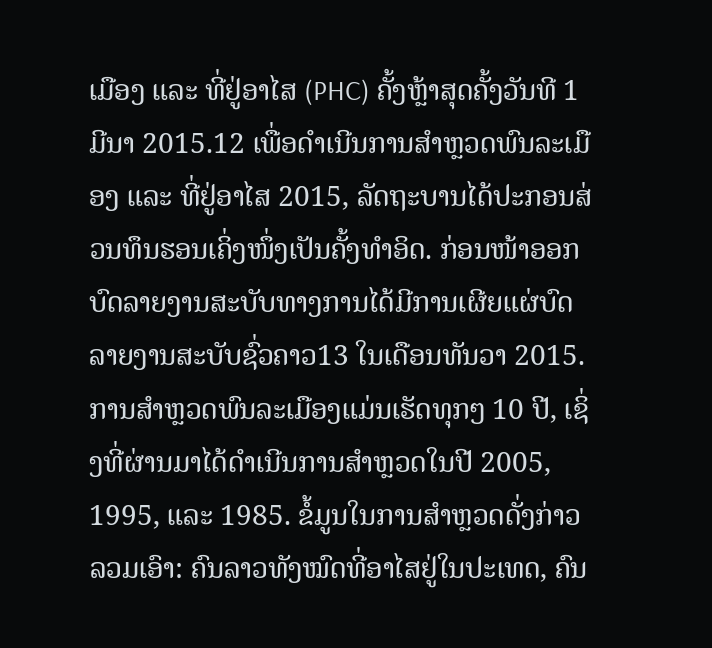ເມືອງ ແລະ ທີ່ຢູ່ອາໄສ (PHC) ຄັ້ງຫຼ້າສຸດຄັ້ງວັນທີ 1 ມີນາ 2015.12 ເພື່ອດຳເນີນການສຳຫຼວດພົນລະເມືອງ ແລະ ທີ່ຢູ່ອາໄສ 2015, ລັດຖະບານໄດ້ປະກອນສ່ວນທຶນຮອນເຄິ່ງໜຶ່ງເປັນຄັ້ງທຳອິດ. ກ່ອນໜ້າອອກບົດລາຍງານສະບັບທາງການໄດ້ມີການເຜີຍແຜ່ບົດລາຍງານສະບັບຊົ່ວຄາວ13 ໃນເດືອນທັນວາ 2015.
ການສຳຫຼວດພົນລະເມືອງແມ່ນເຮັດທຸກໆ 10 ປີ, ເຊິ່ງທີ່ຜ່ານມາໄດ້ດຳເນີນການສຳຫຼວດໃນປີ 2005, 1995, ແລະ 1985. ຂໍ້ມູນໃນການສຳຫຼວດດັ່ງກ່າວລວມເອົາ: ຄົນລາວທັງໝົດທີ່ອາໄສຢູ່ໃນປະເທດ, ຄົນ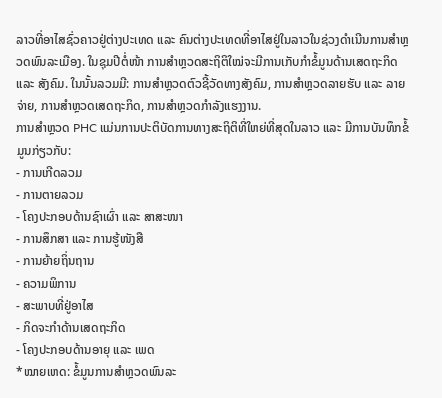ລາວທີ່ອາໄສຊົ່ວຄາວຢູ່ຕ່າງປະເທດ ແລະ ຄົນຕ່າງປະເທດທີ່ອາໄສຢູ່ໃນລາວໃນຊ່ວງດຳເນີນການສຳຫຼວດພົນລະເມືອງ. ໃນຊຸມປີຕໍ່ໜ້າ ການສຳຫຼວດສະຖິຕິໃໝ່ຈະມີການເກັບກຳຂໍ້ມູນດ້ານເສດຖະກິດ ແລະ ສັງຄົມ. ໃນນັ້ນລວມມີ: ການສຳຫຼວດຕົວຊີ້ວັດທາງສັງຄົມ, ການສຳຫຼວດລາຍຮັບ ແລະ ລາຍຈ່າຍ, ການສຳຫຼວດເສດຖະກິດ, ການສຳຫຼວດກຳລັງແຮງງານ.
ການສຳຫຼວດ PHC ແມ່ນການປະຕິບັດການທາງສະຖິຕິທີ່ໃຫຍ່ທີ່ສຸດໃນລາວ ແລະ ມີການບັນທຶກຂໍ້ມູນກ່ຽວກັບ:
- ການເກີດລວມ
- ການຕາຍລວມ
- ໂຄງປະກອບດ້ານຊົາເຜົ່າ ແລະ ສາສະໜາ
- ການສຶກສາ ແລະ ການຮູ້ໜັງສື
- ການຍ້າຍຖິ່ນຖານ
- ຄວາມພິການ
- ສະພາບທີ່ຢູ່ອາໄສ
- ກິດຈະກຳດ້ານເສດຖະກິດ
- ໂຄງປະກອບດ້ານອາຍຸ ແລະ ເພດ
*ໝາຍເຫດ: ຂໍ້ມູນການສຳຫຼວດພົນລະ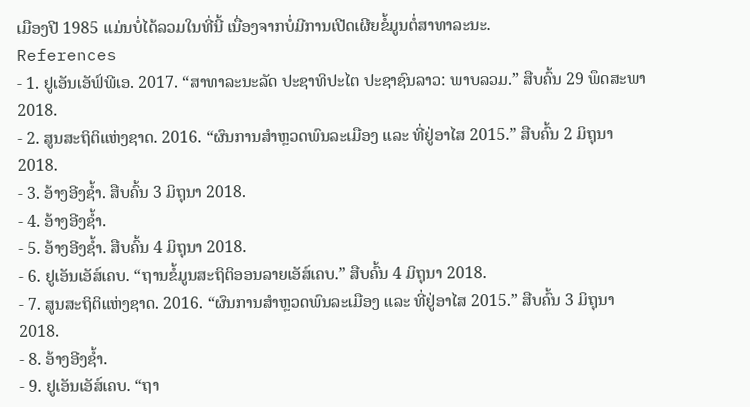ເມືອງປີ 1985 ແມ່ນບໍ່ໄດ້ລວມໃນທີ່ນີ້ ເນື່ອງຈາກບໍ່ມີການເປີດເຜີຍຂໍ້ມູນຕໍ່ສາທາລະນະ.
References
- 1. ຢູເອັນເອັຟ໌ພີເອ. 2017. “ສາທາລະນະລັດ ປະຊາທິປະໄຕ ປະຊາຊົນລາວ: ພາບລວມ.” ສືບຄົ້ນ 29 ພຶດສະພາ 2018.
- 2. ສູນສະຖິຕິແຫ່ງຊາດ. 2016. “ຜົນການສຳຫຼວດພົນລະເມືອງ ແລະ ທີ່ຢູ່ອາໄສ 2015.” ສືບຄົ້ນ 2 ມິຖຸນາ 2018.
- 3. ອ້າງອີງຊ້ຳ. ສືບຄົ້ນ 3 ມິຖຸນາ 2018.
- 4. ອ້າງອີງຊ້ຳ.
- 5. ອ້າງອີງຊ້ຳ. ສືບຄົ້ນ 4 ມິຖຸນາ 2018.
- 6. ຢູເອັນເອັສ໌ເຄບ. “ຖານຂໍ້ມູນສະຖິຕິອອນລາຍເອັສ໌ເຄບ.” ສືບຄົ້ນ 4 ມິຖຸນາ 2018.
- 7. ສູນສະຖິຕິແຫ່ງຊາດ. 2016. “ຜົນການສຳຫຼວດພົນລະເມືອງ ແລະ ທີ່ຢູ່ອາໄສ 2015.” ສືບຄົ້ນ 3 ມິຖຸນາ 2018.
- 8. ອ້າງອີງຊ້ຳ.
- 9. ຢູເອັນເອັສ໌ເຄບ. “ຖາ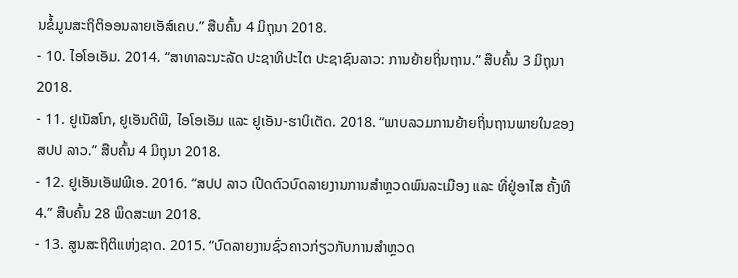ນຂໍ້ມູນສະຖິຕິອອນລາຍເອັສ໌ເຄບ.” ສືບຄົ້ນ 4 ມິຖຸນາ 2018.
- 10. ໄອໂອເອັມ. 2014. “ສາທາລະນະລັດ ປະຊາທິປະໄຕ ປະຊາຊົນລາວ: ການຍ້າຍຖິ່ນຖານ.” ສືບຄົ້ນ 3 ມິຖຸນາ 2018.
- 11. ຢູເນັສໂກ, ຢູເອັນດີພີ, ໄອໂອເອັມ ແລະ ຢູເອັນ-ຮາບິເຕັດ. 2018. “ພາບລວມການຍ້າຍຖິ່ນຖານພາຍໃນຂອງ ສປປ ລາວ.” ສືບຄົ້ນ 4 ມິຖຸນາ 2018.
- 12. ຢູເອັນເອັຟພີເອ. 2016. “ສປປ ລາວ ເປີດຕົວບົດລາຍງານການສຳຫຼວດພົນລະເມືອງ ແລະ ທີ່ຢູ່ອາໄສ ຄັ້ງທີ 4.” ສືບຄົ້ນ 28 ພຶດສະພາ 2018.
- 13. ສູນສະຖິຕິແຫ່ງຊາດ. 2015. “ບົດລາຍງານຊົ່ວຄາວກ່ຽວກັບການສຳຫຼວດ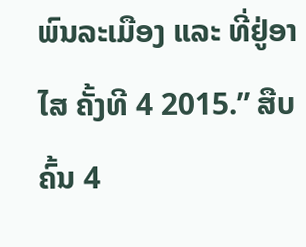ພົນລະເມືອງ ແລະ ທີ່ຢູ່ອາໄສ ຄັ້ງທີ 4 2015.” ສືບຄົ້ນ 4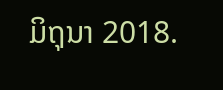ມິຖຸນາ 2018.